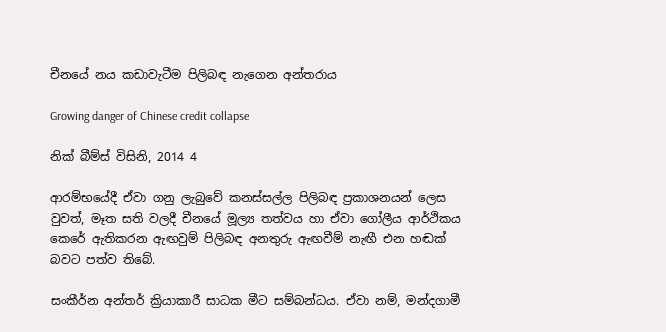චීනයේ නය කඩාවැටීම පිලිබඳ නැගෙන අන්තරාය

Growing danger of Chinese credit collapse

නික් බීම්ස් විසිනි, 2014 4

ආරම්භයේදී ඒවා ගනු ලැබුවේ කනස්සල්ල පිලිබඳ ප්‍රකාශනයන් ලෙස වුවත්, මෑත සති වලදී චීනයේ මූල්‍ය තත්වය හා ඒවා ගෝලීය ආර්ථිකය කෙරේ ඇතිකරන ඇඟවුම් පිලිබඳ අනතුරු ඇඟවීම් නැඟී එන හඬක් බවට පත්ව තිබේ.

සංකීර්න අන්තර් ක්‍රියාකාරී සාධක මීට සම්බන්ධය. ඒවා නම්, මන්දගාමී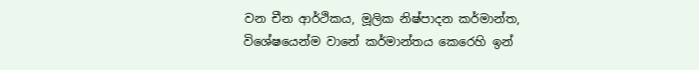වන චීන ආර්ථිකය, මූලික නිෂ්පාදන කර්මාන්ත, විශේෂයෙන්ම වානේ කර්මාන්තය කෙරෙහි ඉන්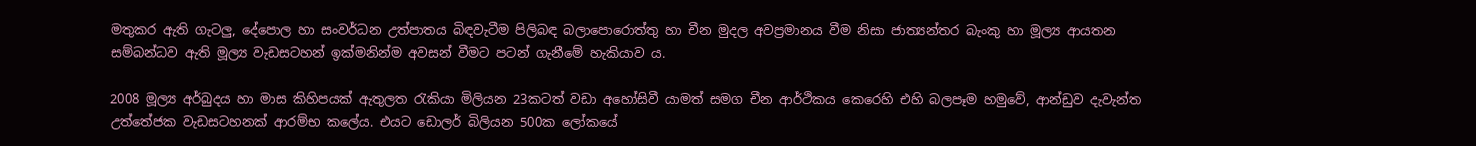මතුකර ඇති ගැටලු, දේපොල හා සංවර්ධන උත්පාතය බිඳවැටීම පිලිබඳ බලාපොරොත්තු හා චීන මුදල අවප්‍රමානය වීම නිසා ජාත්‍යන්තර බැංකු හා මූල්‍ය ආයතන සම්බන්ධව ඇති මූල්‍ය වැඩසටහන් ඉක්මනින්ම අවසන් වීමට පටන් ගැනීමේ හැකියාව ය.

2008 මූල්‍ය අර්බුදය හා මාස කිහිපයක් ඇතුලත රැකියා මිලියන 23කටත් වඩා අහෝසිවී යාමත් සමග චීන ආර්ථිකය කෙරෙහි එහි බලපෑම හමුවේ, ආන්ඩුව දැවැන්ත උත්තේජක වැඩසටහනක් ආරම්භ කලේය. එයට ඩොලර් බිලියන 500ක ලෝකයේ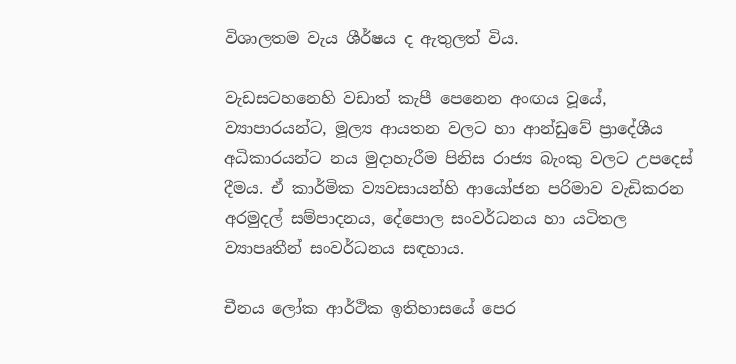විශාලතම වැය ශීර්ෂය ද ඇතුලත් විය.

වැඩසටහනෙහි වඩාත් කැපී පෙනෙන අංඟය වූයේ, ව්‍යාපාරයන්ට, මූල්‍ය ආයතන වලට හා ආන්ඩුවේ ප්‍රාදේශීය අධිකාරයන්ට නය මුදාහැරීම පිනිස රාජ්‍ය බැංකු වලට උපදෙස් දීමය. ඒ කාර්මික ව්‍යවසායන්හි ආයෝජන පරිමාව වැඩිකරන අරමුදල් සම්පාදනය, දේපොල සංවර්ධනය හා යටිතල ව්‍යාපෘතීන් සංවර්ධනය සඳහාය.

චීනය ලෝක ආර්ථික ඉතිහාසයේ පෙර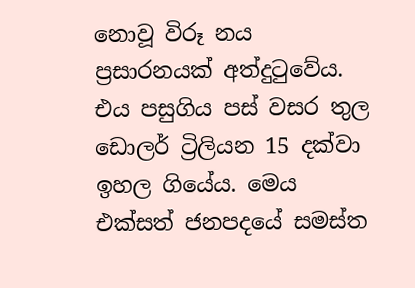නොවූ විරූ නය ප්‍රසාරනයක් අත්දුටුවේය. එය පසුගිය පස් වසර තුල ඩොලර් ට්‍රිලියන 15 දක්වා ඉහල ගියේය. මෙය එක්සත් ජනපදයේ සමස්ත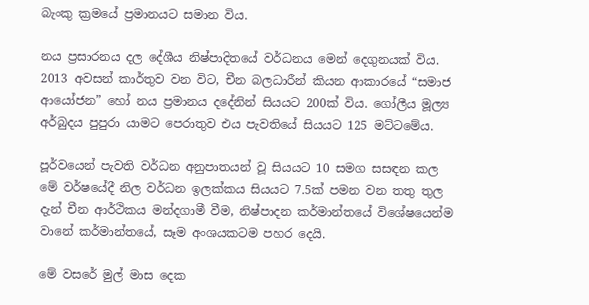බැංකු ක්‍රමයේ ප්‍රමානයට සමාන විය.

නය ප්‍රසාරනය දල දේශීය නිෂ්පාදිතයේ වර්ධනය මෙන් දෙගුනයක් විය. 2013 අවසන් කාර්තුව වන විට, චීන බලධාරීන් කියන ආකාරයේ “සමාජ ආයෝජන” හෝ නය ප්‍රමානය දදේනින් සියයට 200ක් විය. ගෝලීය මූල්‍ය අර්බුදය පුපුරා යාමට පෙරාතුව එය පැවතියේ සියයට 125 මට්ටමේය.

පූර්වයෙන් පැවති වර්ධන අනුපාතයන් වූ සියයට 10 සමග සසඳන කල මේ වර්ෂයේදී නිල වර්ධන ඉලක්කය සියයට 7.5ක් පමන වන තතු තුල දැන් චීන ආර්ථිකය මන්දගාමී වීම, නිෂ්පාදන කර්මාන්තයේ විශේෂයෙන්ම වානේ කර්මාන්තයේ, සෑම අංශයකටම පහර දෙයි.

මේ වසරේ මුල් මාස දෙක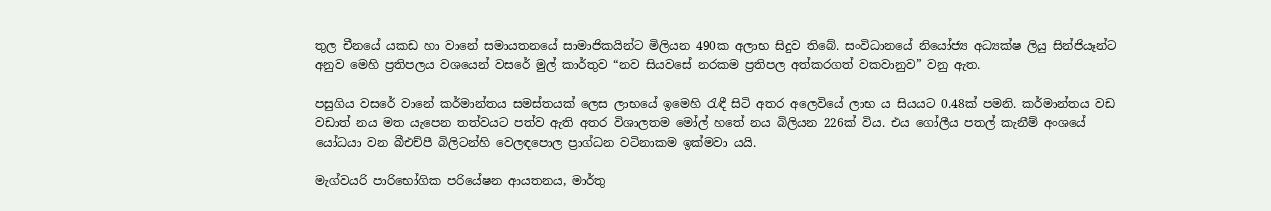තුල චීනයේ යකඩ හා වානේ සමායතනයේ සාමාජිකයින්ට මිලියන 490ක අලාභ සිදුව තිබේ. සංවිධානයේ නියෝජ්‍ය අධ්‍යක්ෂ ලියු සින්ජියෑන්ට අනුව මෙහි ප්‍රතිපලය වශයෙන් වසරේ මුල් කාර්තුව “නව සියවසේ නරකම ප්‍රතිපල අත්කරගත් වකවානුව” වනු ඇත.

පසුගිය වසරේ වානේ කර්මාන්තය සමස්තයක් ලෙස ලාභයේ ඉමෙහි රැඳී සිටි අතර අලෙවියේ ලාභ ය සියයට 0.48ක් පමනි. කර්මාන්තය වඩ වඩාත් නය මත යැපෙන තත්වයට පත්ව ඇති අතර විශාලතම මෝල් හතේ නය බිලියන 226ක් විය. එය ගෝලීය පතල් කැනීම් අංශයේ යෝධයා වන බීඑච්පී බිලිටන්හි වෙලඳපොල ප්‍රාග්ධන වටිනාකම ඉක්මවා යයි.

මැග්වයරි පාරිභෝගික පරියේෂන ආයතනය, මාර්තු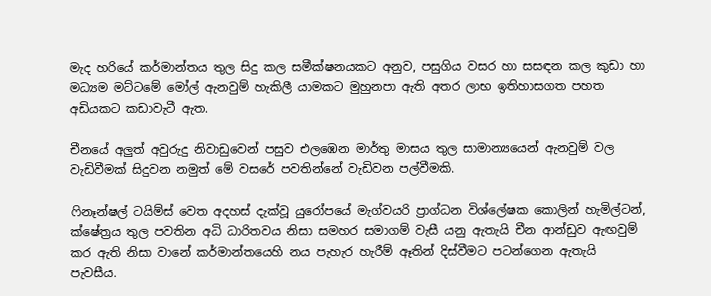මැද හරියේ කර්මාන්තය තුල සිදු කල සමීක්ෂනයකට අනුව, පසුගිය වසර හා සසඳන කල කුඩා හා මධ්‍යම මට්ටමේ මෝල් ඇනවුම් හැකිලී යාමකට මුහුනපා ඇති අතර ලාභ ඉතිහාසගත පහත අඩියකට කඩාවැටී ඇත.

චීනයේ අලුත් අවුරුදු නිවාඩුවෙන් පසුව එලඹෙන මාර්තු මාසය තුල සාමාන්‍යයෙන් ඇනවුම් වල වැඩිවීමක් සිදුවන නමුත් මේ වසරේ පවතින්නේ වැඩිවන පල්වීමකි.

ෆිනෑන්ෂල් ටයිම්ස් වෙත අදහස් දැක්වූ යුරෝපයේ මැග්වයරි ප්‍රාග්ධන විශ්ලේෂක කොලින් හැමිල්ටන්, ක්ෂේත්‍රය තුල පවතින අධි ධාරිතවය නිසා සමහර සමාගම් වැසී යනු ඇතැයි චීන ආන්ඩුව ඇඟවුම් කර ඇති නිසා වානේ කර්මාන්තයෙහි නය පැහැර හැරීම් ඈතින් දිස්වීමට පටන්ගෙන ඇතැයි පැවසීය.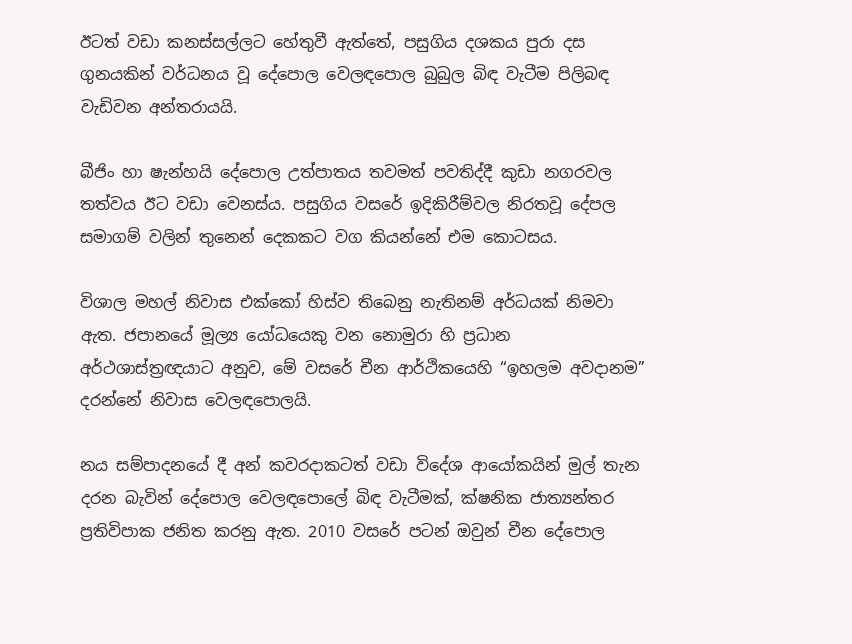ඊටත් වඩා කනස්සල්ලට හේතුවී ඇත්තේ, පසුගිය දශකය පුරා දස ගුනයකින් වර්ධනය වූ දේපොල වෙලඳපොල බුබුල බිඳ වැටීම පිලිබඳ වැඩිවන අන්තරායයි.

බීජිං හා ෂැන්හයි දේපොල උත්පාතය තවමත් පවතිද්දී කුඩා නගරවල තත්වය ඊට වඩා වෙනස්ය. පසුගිය වසරේ ඉදිකිරීම්වල නිරතවූ දේපල සමාගම් වලින් තුනෙන් දෙකකට වග කියන්නේ එම කොටසය.

විශාල මහල් නිවාස එක්කෝ හිස්ව තිබෙනු නැතිනම් අර්ධයක් නිමවා ඇත. ජපානයේ මූල්‍ය යෝධයෙකු වන නොමුරා හි ප්‍රධාන අර්ථශාස්ත්‍රඥයාට අනුව, මේ වසරේ චීන ආර්ථිකයෙහි “ඉහලම අවදානම” දරන්නේ නිවාස වෙලඳපොලයි.

නය සම්පාදනයේ දී අන් කවරදාකටත් වඩා විදේශ ආයෝකයින් මුල් තැන දරන බැවින් දේපොල වෙලඳපොලේ බිඳ වැටීමක්, ක්ෂනික ජාත්‍යන්තර ප්‍රතිවිපාක ජනිත කරනු ඇත. 2010 වසරේ පටන් ඔවුන් චීන දේපොල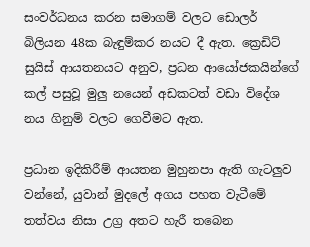සංවර්ධනය කරන සමාගම් වලට ඩොලර් බිලියන 48ක බැඳුම්කර නයට දී ඇත. ක්‍රෙඩිට් සුයිස් ආයතනයට අනුව, ප්‍රධන ආයෝජකයින්ගේ කල් පසුවූ මුලු නයෙන් අඩකටත් වඩා විදේශ නය ගිනුම් වලට ගෙවීමට ඇත.

ප්‍රධාන ඉදිකිරීම් ආයතන මුහුනපා ඇති ගැටලුව වන්නේ, යුවාන් මුදලේ අගය පහත වැටීමේ තත්වය නිසා උග්‍ර අතට හැරී තබෙන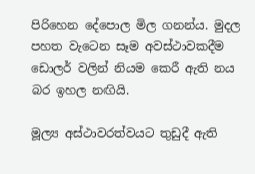පිරිහෙන දේපොල මිල ගනන්ය. මුදල පහත වැටෙන සෑම අවස්ථාවකදීම ඩොලර් වලින් නියම කෙරී ඇති නය බර ඉහල නඟියි.

මූල්‍ය අස්ථාවරත්වයට තුඩුදී ඇති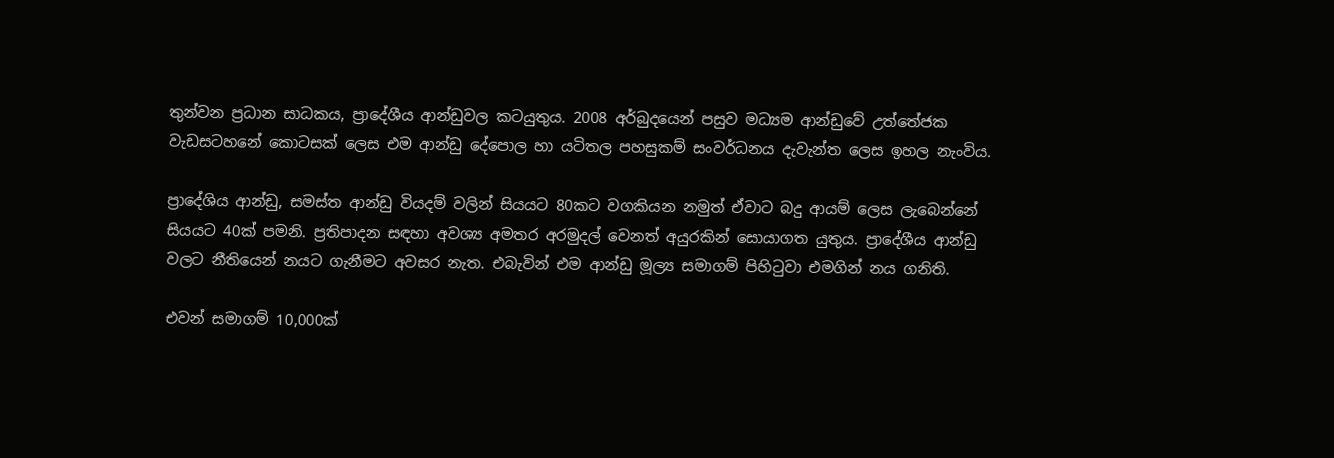තුන්වන ප්‍රධාන සාධකය, ප්‍රාදේශීය ආන්ඩුවල කටයුතුය. 2008 අර්බුදයෙන් පසුව මධ්‍යම ආන්ඩුවේ උත්තේජක වැඩසටහනේ කොටසක් ලෙස එම ආන්ඩු දේපොල හා යටිතල පහසුකම් සංවර්ධනය දැවැන්ත ලෙස ඉහල නැංවිය.

ප්‍රාදේශිය ආන්ඩු, සමස්ත ආන්ඩු වියදම් වලින් සියයට 80කට වගකියන නමුත් ඒවාට බදු ආයම් ලෙස ලැබෙන්නේ සියයට 40ක් පමනි. ප්‍රතිපාදන සඳහා අවශ්‍ය අමතර අරමුදල් වෙනත් අයුරකින් සොයාගත යුතුය. ප්‍රාදේශීය ආන්ඩු වලට නීතියෙන් නයට ගැනීමට අවසර නැත. එබැවින් එම ආන්ඩු මූල්‍ය සමාගම් පිහිටුවා එමගින් නය ගනිති.

එවන් සමාගම් 10,000ක්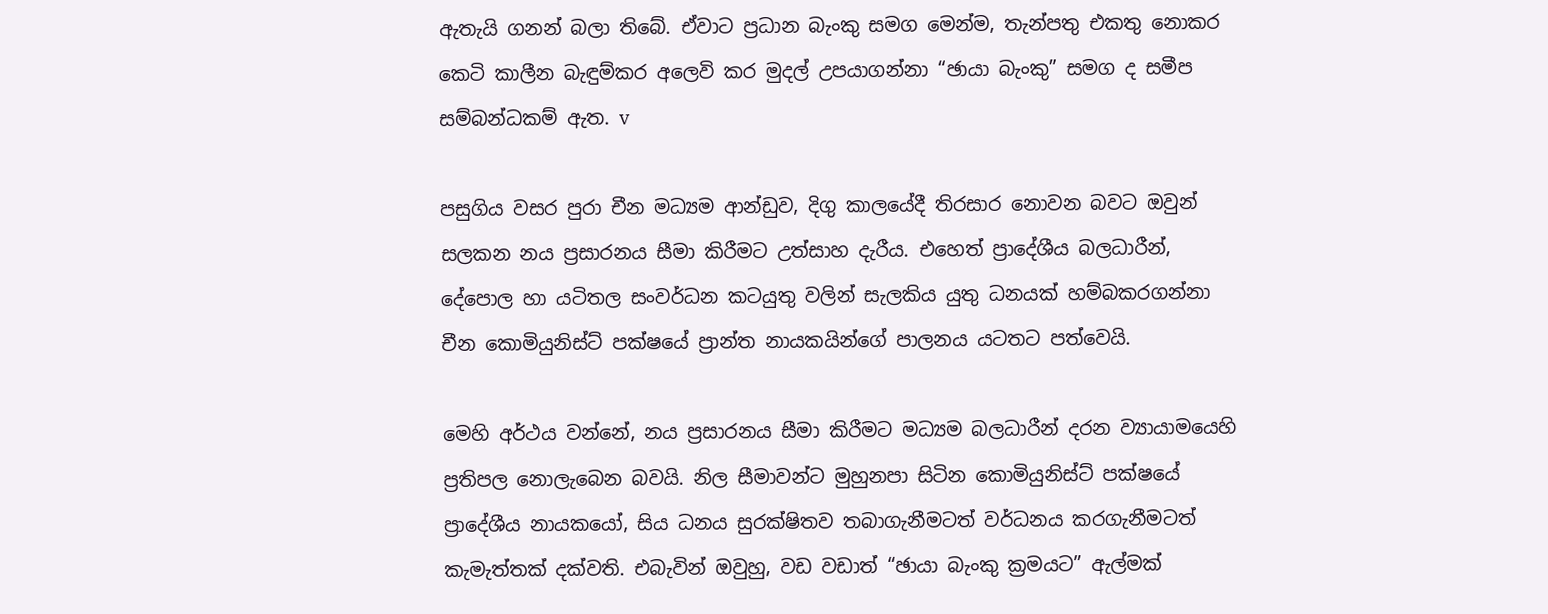ඇතැයි ගනන් බලා තිබේ. ඒවාට ප්‍රධාන බැංකු සමග මෙන්ම, තැන්පතු එකතු නොකර කෙටි කාලීන බැඳුම්කර අලෙවි කර මුදල් උපයාගන්නා “ඡායා බැංකු” සමග ද සමීප සම්බන්ධකම් ඇත. v

පසුගිය වසර පුරා චීන මධ්‍යම ආන්ඩුව, දිගු කාලයේදී තිරසාර නොවන බවට ඔවුන් සලකන නය ප්‍රසාරනය සීමා කිරීමට උත්සාහ දැරීය. එහෙත් ප්‍රාදේශීය බලධාරීන්, දේපොල හා යටිතල සංවර්ධන කටයුතු වලින් සැලකිය යුතු ධනයක් හම්බකරගන්නා චීන කොමියුනිස්ට් පක්ෂයේ ප්‍රාන්ත නායකයින්ගේ පාලනය යටතට පත්වෙයි.

මෙහි අර්ථය වන්නේ, නය ප්‍රසාරනය සීමා කිරීමට මධ්‍යම බලධාරීන් දරන ව්‍යායාමයෙහි ප්‍රතිපල නොලැබෙන බවයි. නිල සීමාවන්ට මුහුනපා සිටින කොමියුනිස්ට් පක්ෂයේ ප්‍රාදේශීය නායකයෝ, සිය ධනය සුරක්ෂිතව තබාගැනීමටත් වර්ධනය කරගැනීමටත් කැමැත්තක් දක්වති. එබැවින් ඔවුහු, වඩ වඩාත් “ඡායා බැංකු ක්‍රමයට” ඇල්මක්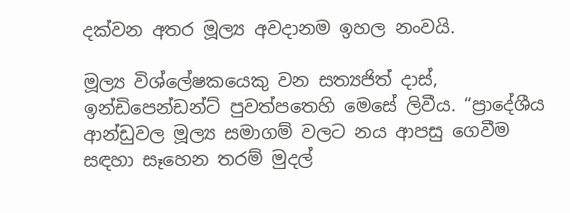දක්වන අතර මූල්‍ය අවදානම ඉහල නංවයි.

මූල්‍ය විශ්ලේෂකයෙකු වන සත්‍යජිත් දාස්, ඉන්ඩිපෙන්ඩන්ට් පුවත්පතෙහි මෙසේ ලිවීය. “ප්‍රාදේශීය ආන්ඩුවල මූල්‍ය සමාගම් වලට නය ආපසු ගෙවීම සඳහා සෑහෙන තරම් මුදල්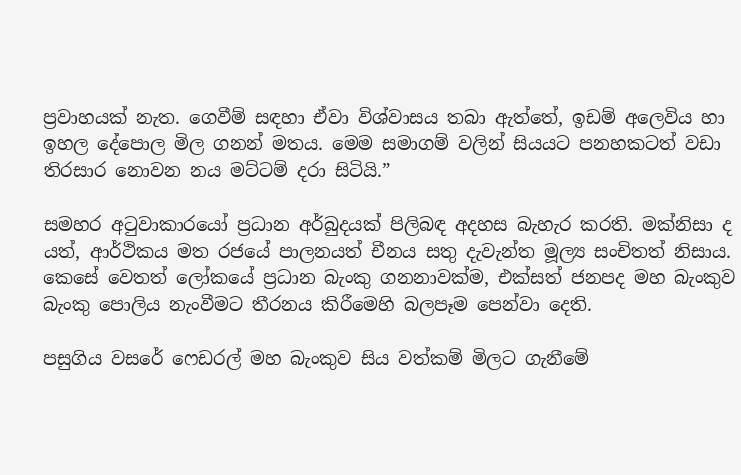ප්‍රවාහයක් නැත. ගෙවීම් සඳහා ඒවා විශ්වාසය තබා ඇත්තේ, ඉඩම් අලෙවිය හා ඉහල දේපොල මිල ගනන් මතය. මෙම සමාගම් වලින් සියයට පනහකටත් වඩා තිරසාර නොවන නය මට්ටම් දරා සිටියි.”

සමහර අටුවාකාරයෝ ප්‍රධාන අර්බුදයක් පිලිබඳ අදහස බැහැර කරති. මක්නිසා ද යත්, ආර්ථිකය මත රජයේ පාලනයත් චීනය සතු දැවැන්ත මූල්‍ය සංචිතත් නිසාය. කෙසේ වෙතත් ලෝකයේ ප්‍රධාන බැංකු ගනනාවක්ම, එක්සත් ජනපද මහ බැංකුව බැංකු පොලිය නැංවීමට තීරනය කිරීමෙහි බලපෑම පෙන්වා දෙති.

පසුගිය වසරේ ෆෙඩරල් මහ බැංකුව සිය වත්කම් මිලට ගැනීමේ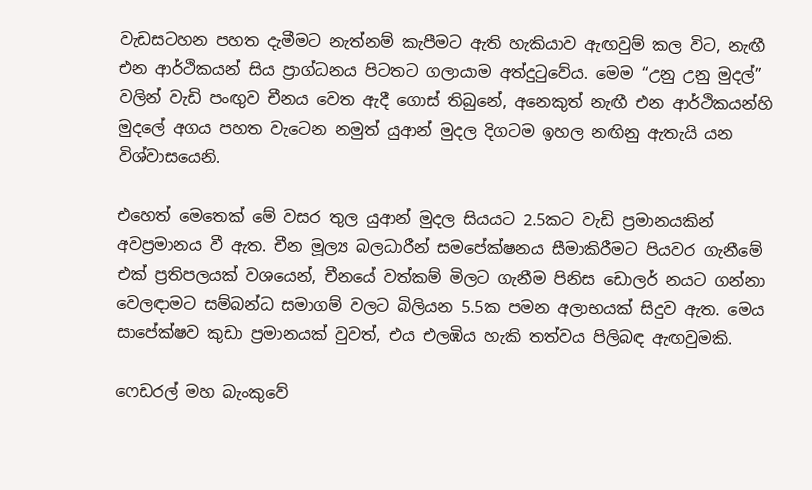වැඩසටහන පහත දැමීමට නැත්නම් කැපීමට ඇති හැකියාව ඇඟවුම් කල විට, නැඟී එන ආර්ථිකයන් සිය ප්‍රාග්ධනය පිටතට ගලායාම අත්දුටුවේය. මෙම “උනු උනු මුදල්” වලින් වැඩි පංඟුව චීනය වෙත ඇදී ගොස් තිබුනේ, අනෙකුත් නැඟී එන ආර්ථිකයන්හි මුදලේ අගය පහත වැටෙන නමුත් යුආන් මුදල දිගටම ඉහල නඟිනු ඇතැයි යන විශ්වාසයෙනි.

එහෙත් මෙතෙක් මේ වසර තුල යුආන් මුදල සියයට 2.5කට වැඩි ප්‍රමානයකින් අවප්‍රමානය වී ඇත. චීන මූල්‍ය බලධාරීන් සමපේක්ෂනය සීමාකිරීමට පියවර ගැනීමේ එක් ප්‍රතිපලයක් වශයෙන්, චීනයේ වත්කම් මිලට ගැනීම පිනිස ඩොලර් නයට ගන්නා වෙලඳාමට සම්බන්ධ සමාගම් වලට බිලියන 5.5ක පමන අලාභයක් සිදුව ඇත. මෙය සාපේක්ෂව කුඩා ප්‍රමානයක් වුවත්, එය එලඹිය හැකි තත්වය පිලිබඳ ඇඟවුමකි.

ෆෙඩරල් මහ බැංකුවේ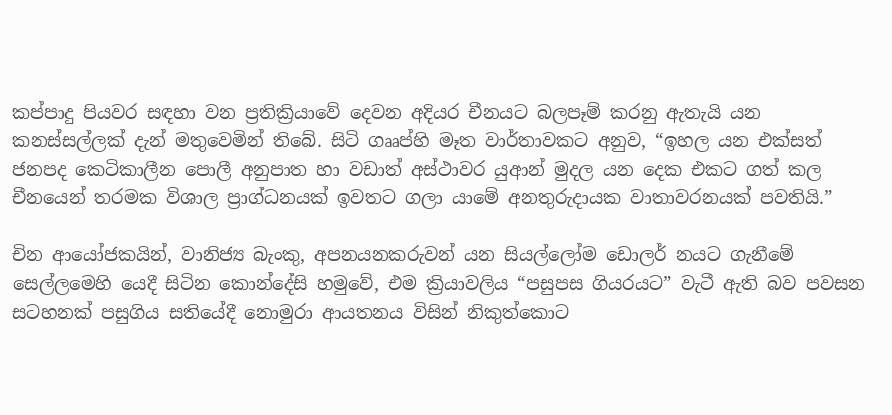කප්පාදු පියවර සඳහා වන ප්‍රතික්‍රියාවේ දෙවන අදියර චීනයට බලපෑම් කරනු ඇතැයි යන කනස්සල්ලක් දැන් මතුවෙමින් තිබේ. සිටි ගෲප්හි මෑත වාර්තාවකට අනුව, “ඉහල යන එක්සත් ජනපද කෙටිකාලීන පොලී අනුපාත හා වඩාත් අස්ථාවර යුආන් මුදල යන දෙක එකට ගත් කල චීනයෙන් තරමක විශාල ප්‍රාග්ධනයක් ඉවතට ගලා යාමේ අනතුරුදායක වාතාවරනයක් පවතියි.”

චින ආයෝජකයින්, වානිජ්‍ය බැංකු, අපනයනකරුවන් යන සියල්ලෝම ඩොලර් නයට ගැනීමේ සෙල්ලමෙහි යෙදී සිටින කොන්දේසි හමුවේ, එම ක්‍රියාවලිය “පසුපස ගියරයට” වැටී ඇති බව පවසන සටහනක් පසුගිය සතියේදී නොමුරා ආයතනය විසින් නිකුත්කොට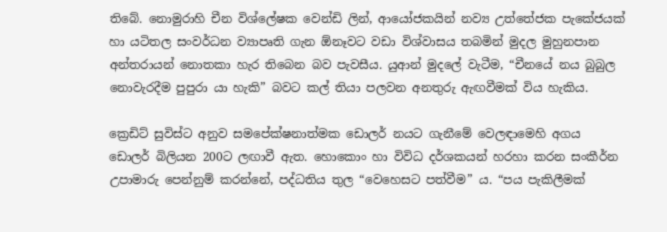තිබේ. නොමුරාහි චීන විශ්ලේෂක වෙන්ඩි ලින්, ආයෝජකයින් නව්‍ය උත්තේජක පැකේජයක් හා යටිතල සංවර්ධන ව්‍යාපෘති ගැන ඕනෑවට වඩා විශ්වාසය තබමින් මුදල මුහුනපාන අන්තරායන් නොතකා හැර තිබෙන බව පැවසීය. යුආන් මුදලේ වැටීම, “චීනයේ නය බුබුල නොවැරදීම පුපුරා යා හැකි” බවට කල් තියා පලවන අනතුරු ඇඟවීමක් විය හැකිය.

ක්‍රෙඩිට් සුවිස්ට අනුව සමපේක්ෂනාත්මක ඩොලර් නයට ගැනීමේ වෙලඳාමෙහි අගය ඩොලර් බිලියන 200ට ලඟාවී ඇත. හොකොං හා විවිධ දර්ශකයන් හරහා කරන සංකීර්න උපාමාරු පෙන්නුම් කරන්නේ, පද්ධතිය තුල “වෙහෙසට පත්වීම” ය. “පය පැකිලීමක්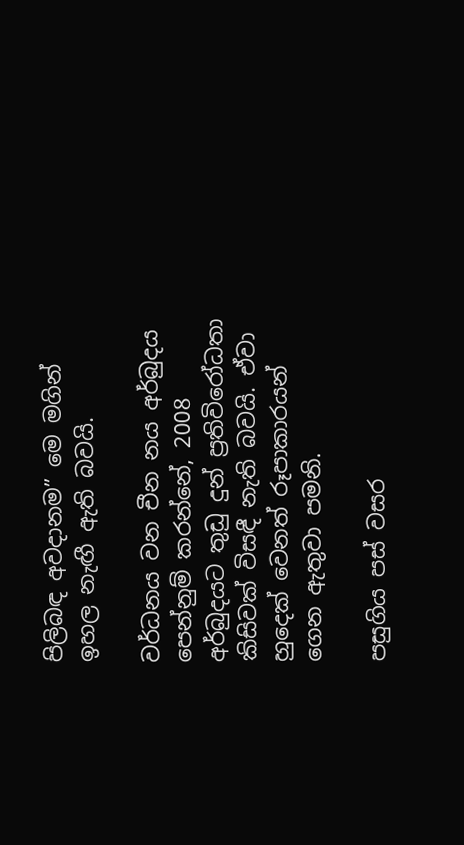පිලිබඳ අවදානම” මෙ මගින් ඉහල නැඟී ඇති බවයි.

වර්ධනය වන චීන නය අර්බුදය පෙන්නුම් කරන්නේ, 2008 අර්බුදයට තුඩු දුන් ප්‍රතිවිරෝධතා කිසිවක් විසඳී නැති බවයි. ඒවා හුදෙක් වෙනත් රූපාකාරයන් ගෙන ඇතුවා පමනි.

පසුගිය පස් වසර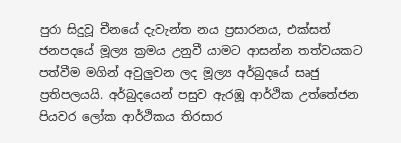පුරා සිදුවූ චීනයේ දැවැන්ත නය ප්‍රසාරනය, එක්සත් ජනපදයේ මූල්‍ය ක්‍රමය උනුවී යාමට ආසන්න තත්වයකට පත්වීම මගින් අවුලුවන ලද මූල්‍ය අර්බුදයේ සෘජු ප්‍රතිපලයයි. අර්බුදයෙන් පසුව ඇරඹූ ආර්ථික උත්තේජන පියවර ලෝක ආර්ථිකය තිරසාර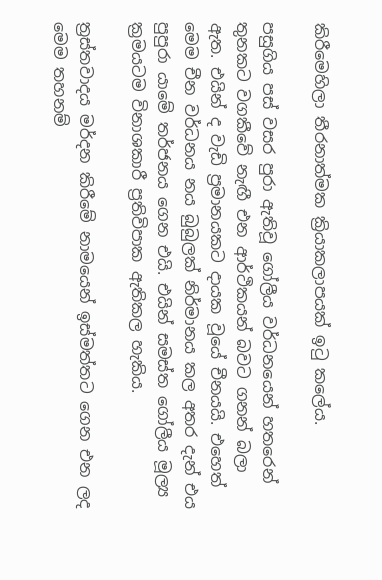කිරීමෙහිලා තීරනාත්මක ක්‍රියාකලාපයක් ඉටු කලේය.

පසුගිය පස් වසර පුරා ඇතිවූ ගෝලීය වර්ධනයෙන් හතරෙන් තුනකට වගකීවේ නැඟී එන ආර්ථිකයන් බවට ගනන් බලා ඇත. එයින් ද වැඩි ප්‍රමානයකට දායක වූයේ චීනයයි. එහෙත් මෙම චීන වර්ධනය නය බුබුලක් නිර්මානය කල අතර දැන් එය පුපුරා යාමේ තර්ජනය ගෙන එයි. එයින් සමස්ත ගෝලීය මූල්‍ය ක්‍රමයටම විනාශකාරී ප්‍රතිවිපාක ඇතිකල හැකිය.

ත්‍රස්තවාදය මර්දන කිරීමේ නාමයෙන් ඉස්මත්තට ගෙන එන ලද මෙම තහනම්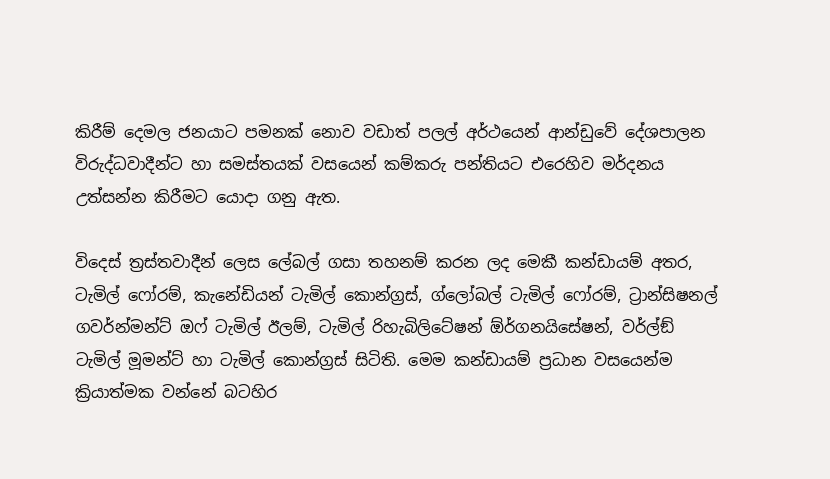කිරීම් දෙමල ජනයාට පමනක් නොව වඩාත් පලල් අර්ථයෙන් ආන්ඩුවේ දේශපාලන විරුද්ධවාදීන්ට හා සමස්තයක් වසයෙන් කම්කරු පන්තියට එරෙහිව මර්දනය උත්සන්න කිරීමට යොදා ගනු ඇත.

විදෙස් ත්‍රස්තවාදීන් ලෙස ලේබල් ගසා තහනම් කරන ලද මෙකී කන්ඩායම් අතර, ටැමිල් ෆෝරම්, කැනේඩියන් ටැමිල් කොන්ග්‍රස්, ග්ලෝබල් ටැමිල් ෆෝරම්, ට්‍රාන්සිෂනල් ගවර්න්මන්ට් ඔෆ් ටැමිල් ඊලම්, ටැමිල් රිහැබිලිටේෂන් ඕර්ගනයිසේෂන්, වර්ල්ඞ් ටැමිල් මූමන්ට් හා ටැමිල් කොන්ග්‍රස් සිටිති. මෙම කන්ඩායම් ප්‍රධාන වසයෙන්ම ක්‍රියාත්මක වන්නේ බටහිර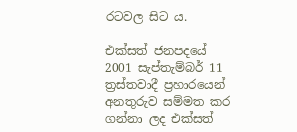රටවල සිට ය.

එක්සත් ජනපදයේ 2001 සැප්තැම්බර් 11 ත්‍රස්තවාදී ප්‍රහාරයෙන් අනතුරුව සම්මත කර ගන්නා ලද එක්සත්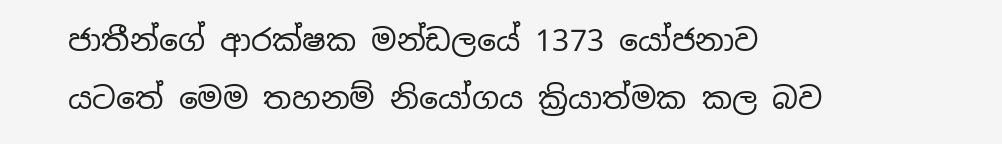ජාතීන්ගේ ආරක්ෂක මන්ඩලයේ 1373 යෝජනාව යටතේ මෙම තහනම් නියෝගය ක්‍රියාත්මක කල බව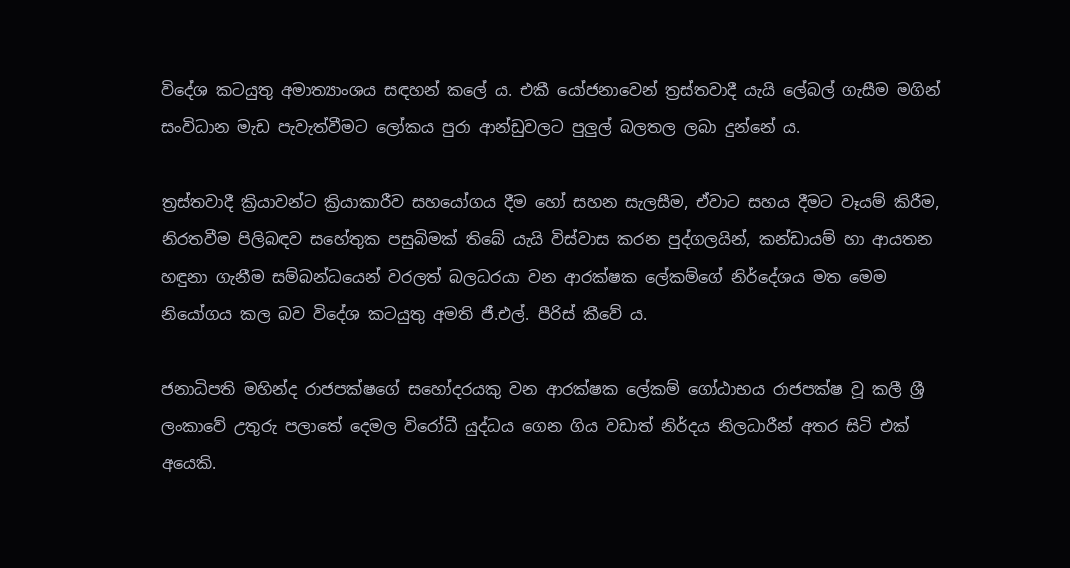විදේශ කටයුතු අමාත්‍යාංශය සඳහන් කලේ ය. එකී යෝජනාවෙන් ත්‍රස්තවාදී යැයි ලේබල් ගැසීම මගින් සංවිධාන මැඩ පැවැත්වීමට ලෝකය පුරා ආන්ඩුවලට පුලුල් බලතල ලබා දුන්නේ ය.

ත්‍රස්තවාදී ක්‍රියාවන්ට ක්‍රියාකාරීව සහයෝගය දීම හෝ සහන සැලසීම, ඒවාට සහය දීමට වෑයම් කිරීම, නිරතවීම පිලිබඳව සහේතුක පසුබිමක් තිබේ යැයි විස්වාස කරන පුද්ගලයින්, කන්ඩායම් හා ආයතන හඳුනා ගැනීම සම්බන්ධයෙන් වරලත් බලධරයා වන ආරක්ෂක ලේකම්ගේ නිර්දේශය මත මෙම නියෝගය කල බව විදේශ කටයුතු අමති ජී.එල්. පීරිස් කීවේ ය.

ජනාධිපති මහින්ද රාජපක්ෂගේ සහෝදරයකු වන ආරක්ෂක ලේකම් ගෝඨාභය රාජපක්ෂ වූ කලී ශ්‍රී ලංකාවේ උතුරු පලාතේ දෙමල විරෝධී යුද්ධය ගෙන ගිය වඩාත් නිර්දය නිලධාරීන් අතර සිටි එක් අයෙකි.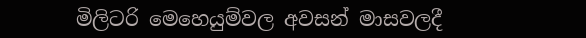මිලිටරි මෙහෙයුම්වල අවසන් මාසවලදී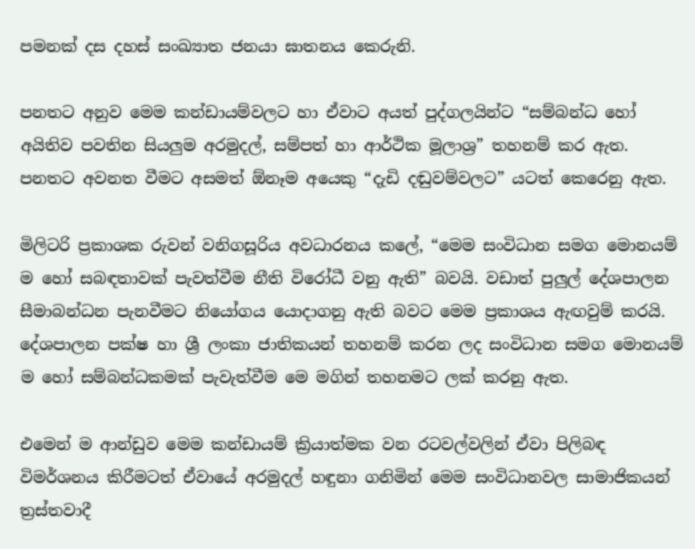පමනක් දස දහස් සංඛ්‍යාත ජනයා ඝාතනය කෙරුනි.

පනතට අනුව මෙම කන්ඩායම්වලට හා ඒවාට අයත් පුද්ගලයින්ට “සම්බන්ධ හෝ අයිතිව පවතින සියලුම අරමුදල්, සම්පත් හා ආර්ථික මූලාශ්‍ර” තහනම් කර ඇත. පනතට අවනත වීමට අසමත් ඕනෑම අයෙකු “දැඩි දඬුවම්වලට” යටත් කෙරෙනු ඇත.

මිලිටරි ප්‍රකාශක රුවන් වනිගසූරිය අවධාරනය කලේ, “මෙම සංවිධාන සමග මොනයම් ම හෝ සබඳතාවක් පැවත්වීම නීති විරෝධී වනු ඇති” බවයි. වඩාත් පුලුල් දේශපාලන සීමාබන්ධන පැනවීමට නියෝගය යොදාගනු ඇති බවට මෙම ප්‍රකාශය ඇඟවුම් කරයි. දේශපාලන පක්ෂ හා ශ්‍රී ලංකා ජාතිකයන් තහනම් කරන ලද සංවිධාන සමග මොනයම් ම හෝ සම්බන්ධකමක් පැවැත්වීම මෙ මගින් තහනමට ලක් කරනු ඇත.

එමෙන් ම ආන්ඩුව මෙම කන්ඩායම් ක්‍රියාත්මක වන රටවල්වලින් ඒවා පිලිබඳ විමර්ශනය කිරීමටත් ඒවායේ අරමුදල් හඳුනා ගනිමින් මෙම සංවිධානවල සාමාජිකයන් ත්‍රස්තවාදී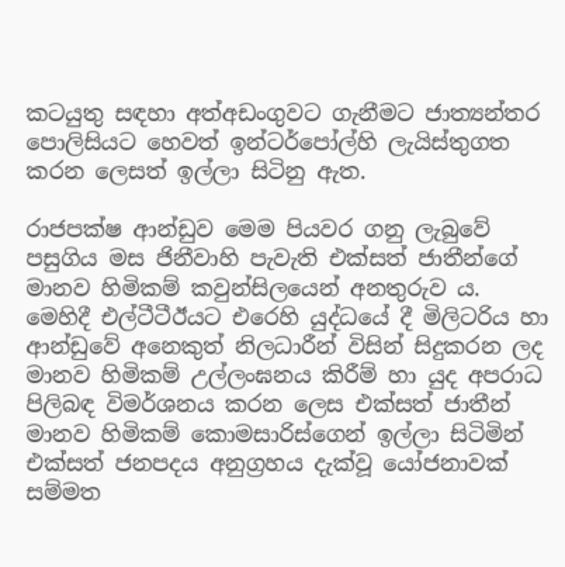කටයුතු සඳහා අත්අඩංගුවට ගැනීමට ජාත්‍යන්තර පොලිසියට හෙවත් ඉන්ටර්පෝල්හි ලැයිස්තුගත කරන ලෙසත් ඉල්ලා සිටිනු ඇත.

රාජපක්ෂ ආන්ඩුව මෙම පියවර ගනු ලැබුවේ පසුගිය මස ජිනීවාහි පැවැති එක්සත් ජාතීන්ගේ මානව හිමිකම් කවුන්සිලයෙන් අනතුරුව ය. මෙහිදී එල්ටීටීඊයට එරෙහි යුද්ධයේ දී මිලිටරිය හා ආන්ඩුවේ අනෙකුත් නිලධාරීන් විසින් සිදුකරන ලද මානව හිමිකම් උල්ලංඝනය කිරීම් හා යුද අපරාධ පිලිබඳ විමර්ශනය කරන ලෙස එක්සත් ජාතීන් මානව හිමිකම් කොමසාරිස්ගෙන් ඉල්ලා සිටිමින් එක්සත් ජනපදය අනුග්‍රහය දැක්වූ යෝජනාවක් සම්මත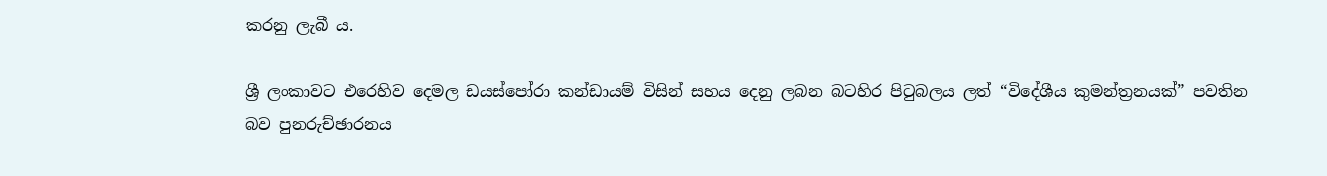කරනු ලැබී ය.

ශ්‍රී ලංකාවට එරෙහිව දෙමල ඩයස්පෝරා කන්ඩායම් විසින් සහය දෙනු ලබන බටහිර පිටුබලය ලත් “විදේශීය කුමන්ත්‍රනයක්” පවතින බව පුනරුච්ඡාරනය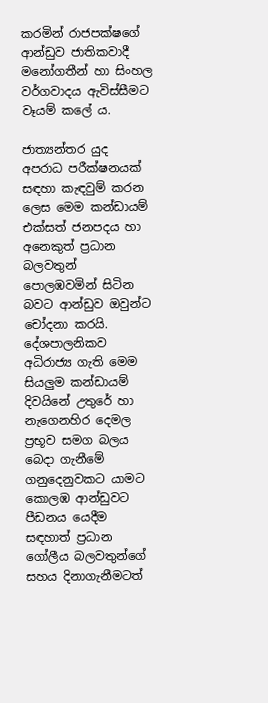කරමින් රාජපක්ෂගේ ආන්ඩුව ජාතිකවාදී මනෝගතීන් හා සිංහල වර්ගවාදය ඇවිස්සීමට වෑයම් කලේ ය.

ජාත්‍යන්තර යුද අපරාධ පරීක්ෂනයක් සඳහා කැඳවුම් කරන ලෙස මෙම කන්ඩායම් එක්සත් ජනපදය හා අනෙකුත් ප්‍රධාන බලවතුන් පොලඹවමින් සිටින බවට ආන්ඩුව ඔවුන්ට චෝදනා කරයි. දේශපාලනිකව අධිරාජ්‍ය ගැති මෙම සියලුම කන්ඩායම් දිවයිනේ උතුරේ හා නැගෙනහිර දෙමල ප්‍රභූව සමග බලය බෙදා ගැනීමේ ගනුදෙනුවකට යාමට කොලඹ ආන්ඩුවට පීඩනය යෙදීම සඳහාත් ප්‍රධාන ගෝලීය බලවතුන්ගේ සහය දිනාගැනීමටත්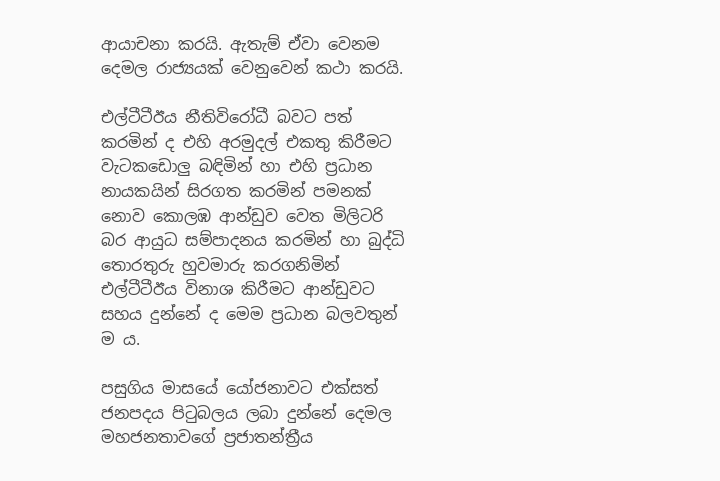ආයාචනා කරයි. ඇතැම් ඒවා වෙනම දෙමල රාජ්‍යයක් වෙනුවෙන් කථා කරයි.

එල්ටීටීඊය නීතිවිරෝධී බවට පත් කරමින් ද එහි අරමුදල් එකතු කිරීමට වැටකඩොලු බඳිමින් හා එහි ප්‍රධාන නායකයින් සිරගත කරමින් පමනක් නොව කොලඹ ආන්ඩුව වෙත මිලිටරි බර ආයුධ සම්පාදනය කරමින් හා බුද්ධි තොරතුරු හුවමාරු කරගනිමින් එල්ටීටීඊය විනාශ කිරීමට ආන්ඩුවට සහය දුන්නේ ද මෙම ප්‍රධාන බලවතුන් ම ය.

පසුගිය මාසයේ යෝජනාවට එක්සත් ජනපදය පිටුබලය ලබා දුන්නේ දෙමල මහජනතාවගේ ප්‍රජාතන්ත්‍රීය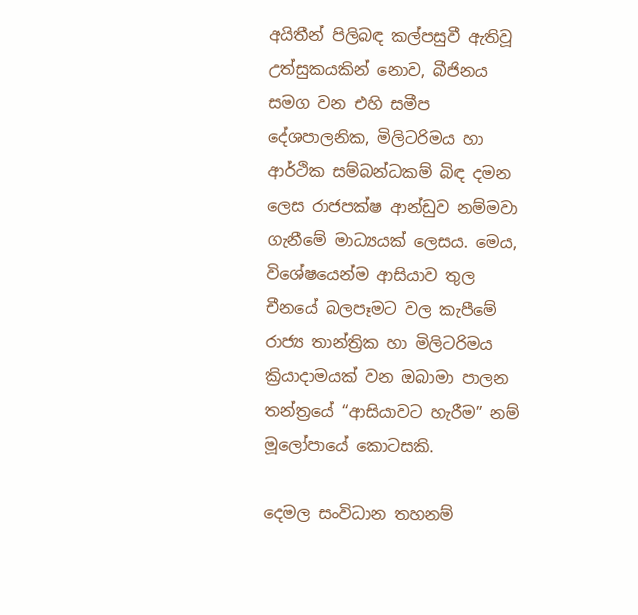අයිතීන් පිලිබඳ කල්පසුවී ඇතිවූ උත්සුකයකින් නොව, බීජිනය සමග වන එහි සමීප දේශපාලනික, මිලිටරිමය හා ආර්ථික සම්බන්ධකම් බිඳ දමන ලෙස රාජපක්ෂ ආන්ඩුව නම්මවා ගැනීමේ මාධ්‍යයක් ලෙසය. මෙය, විශේෂයෙන්ම ආසියාව තුල චීනයේ බලපෑමට වල කැපීමේ රාජ්‍ය තාන්ත්‍රික හා මිලිටරිමය ක්‍රියාදාමයක් වන ඔබාමා පාලන තන්ත්‍රයේ “ආසියාවට හැරීම” නම් මූලෝපායේ කොටසකි.

දෙමල සංවිධාන තහනම්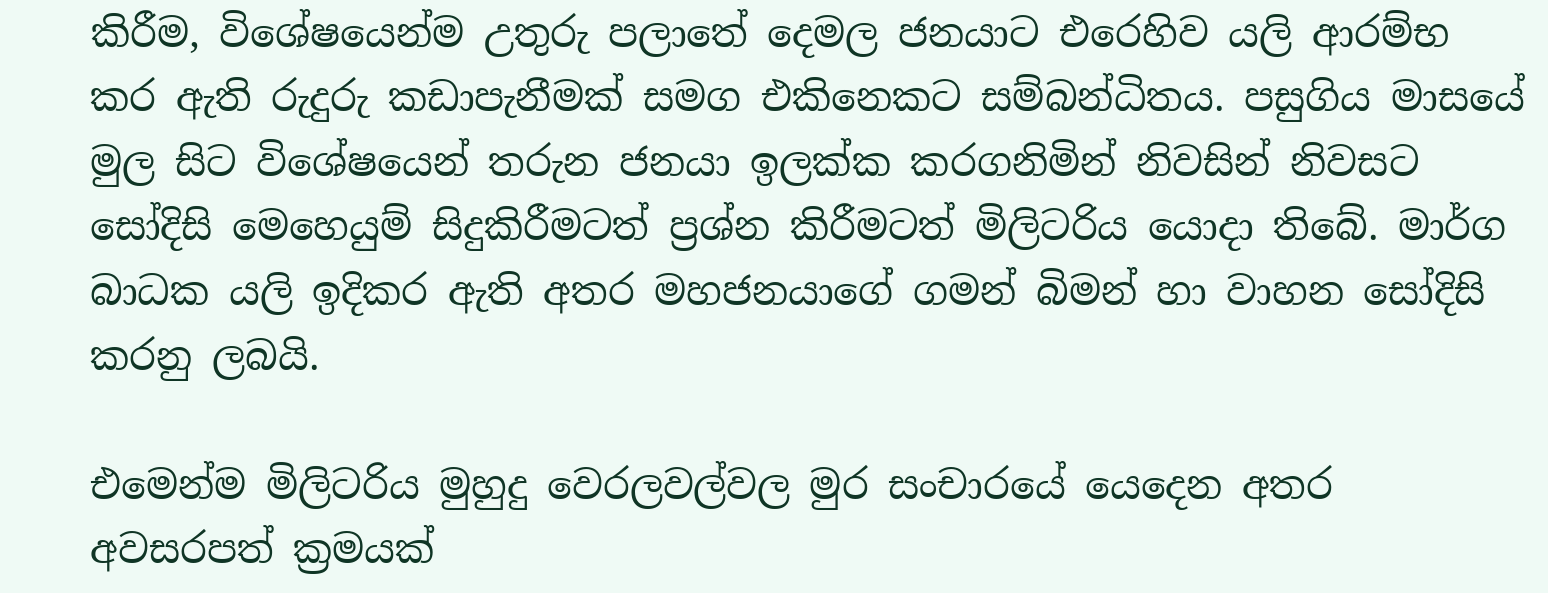කිරීම, විශේෂයෙන්ම උතුරු පලාතේ දෙමල ජනයාට එරෙහිව යලි ආරම්භ කර ඇති රුදුරු කඩාපැනීමක් සමග එකිනෙකට සම්බන්ධිතය. පසුගිය මාසයේ මුල සිට විශේෂයෙන් තරුන ජනයා ඉලක්ක කරගනිමින් නිවසින් නිවසට සෝදිසි මෙහෙයුම් සිදුකිරීමටත් ප්‍රශ්න කිරීමටත් මිලිටරිය යොදා තිබේ. මාර්ග බාධක යලි ඉදිකර ඇති අතර මහජනයාගේ ගමන් බිමන් හා වාහන සෝදිසි කරනු ලබයි.

එමෙන්ම මිලිටරිය මුහුදු වෙරලවල්වල මුර සංචාරයේ යෙදෙන අතර අවසරපත් ක්‍රමයක්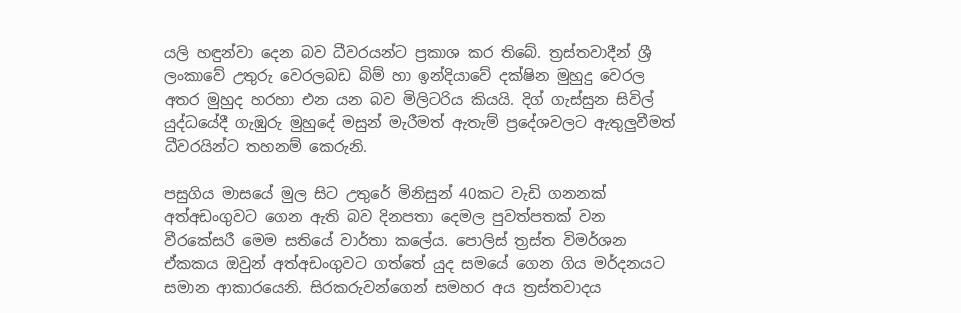යලි හඳුන්වා දෙන බව ධීවරයන්ට ප්‍රකාශ කර තිබේ. ත්‍රස්තවාදීන් ශ්‍රී ලංකාවේ උතුරු වෙරලබඩ බිම් හා ඉන්දියාවේ දක්ෂින මුහුදු වෙරල අතර මුහුද හරහා එන යන බව මිලිටරිය කියයි. දිග් ගැස්සුන සිවිල් යුද්ධයේදී ගැඹුරු මුහුදේ මසුන් මැරීමත් ඇතැම් ප්‍රදේශවලට ඇතුලුවීමත් ධීවරයින්ට තහනම් කෙරුනි.

පසුගිය මාසයේ මුල සිට උතුරේ මිනිසුන් 40කට වැඩි ගනනක් අත්අඩංගුවට ගෙන ඇති බව දිනපතා දෙමල පුවත්පතක් වන වීරකේසරී මෙම සතියේ වාර්තා කලේය. පොලිස් ත්‍රස්ත විමර්ශන ඒකකය ඔවුන් අත්අඩංගුවට ගත්තේ යුද සමයේ ගෙන ගිය මර්දනයට සමාන ආකාරයෙනි. සිරකරුවන්ගෙන් සමහර අය ත්‍රස්තවාදය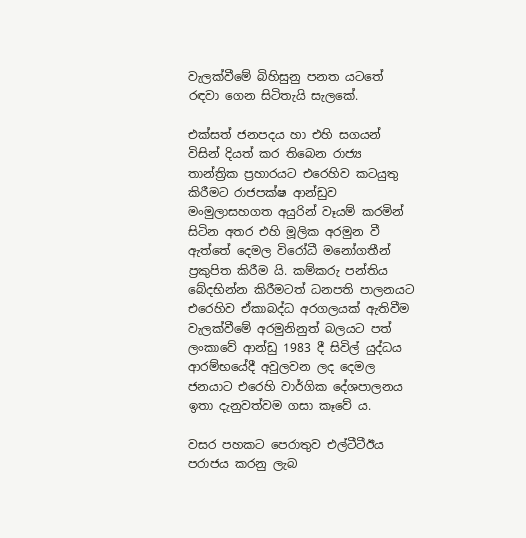වැලක්වීමේ බිහිසුනු පනත යටතේ රඳවා ගෙන සිටිතැයි සැලකේ.

එක්සත් ජනපදය හා එහි සගයන් විසින් දියත් කර තිබෙන රාජ්‍ය තාන්ත්‍රික ප්‍රහාරයට එරෙහිව කටයුතු කිරීමට රාජපක්ෂ ආන්ඩුව මංමුලාසහගත අයුරින් වෑයම් කරමින් සිටින අතර එහි මූලික අරමුන වී ඇත්තේ දෙමල විරෝධී මනෝගතීන් ප්‍රකුපිත කිරීම යි. කම්කරු පන්තිය බේදභින්න කිරීමටත් ධනපති පාලනයට එරෙහිව ඒකාබද්ධ අරගලයක් ඇතිවීම වැලක්වීමේ අරමුනිනුත් බලයට පත් ලංකාවේ ආන්ඩු 1983 දී සිවිල් යුද්ධය ආරම්භයේදී අවුලවන ලද දෙමල ජනයාට එරෙහි වාර්ගික දේශපාලනය ඉතා දැනුවත්වම ගසා කෑවේ ය.

වසර පහකට පෙරාතුව එල්ටීටීඊය පරාජය කරනු ලැබ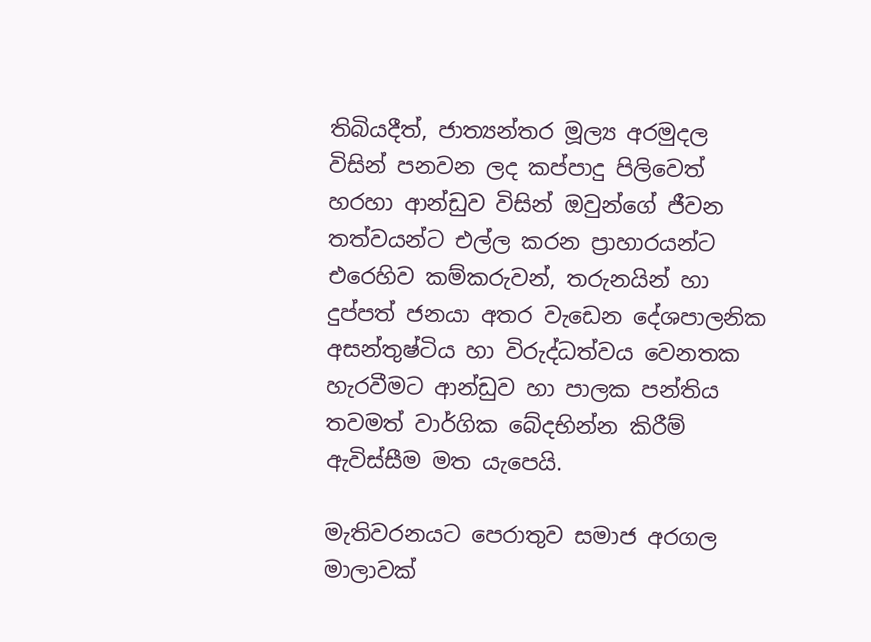තිබියදීත්, ජාත්‍යන්තර මූල්‍ය අරමුදල විසින් පනවන ලද කප්පාදු පිලිවෙත් හරහා ආන්ඩුව විසින් ඔවුන්ගේ ජීවන තත්වයන්ට එල්ල කරන ප්‍රාහාරයන්ට එරෙහිව කම්කරුවන්, තරුනයින් හා දුප්පත් ජනයා අතර වැඩෙන දේශපාලනික අසන්තුෂ්ටිය හා විරුද්ධත්වය වෙනතක හැරවීමට ආන්ඩුව හා පාලක පන්තිය තවමත් වාර්ගික බේදභින්න කිරීම් ඇවිස්සීම මත යැපෙයි.

මැතිවරනයට පෙරාතුව සමාජ අරගල මාලාවක්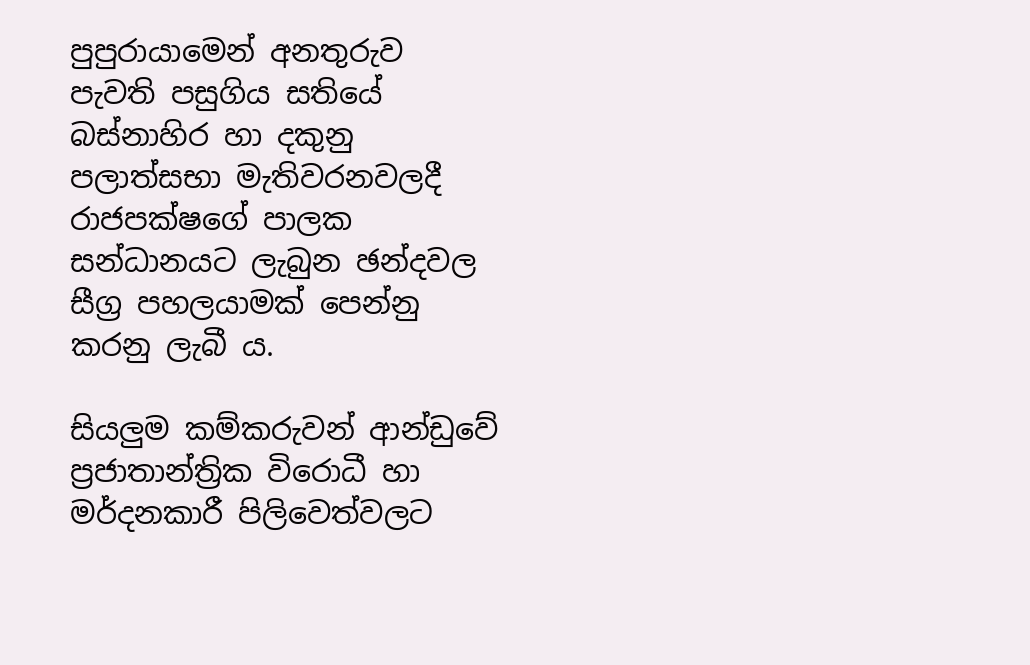පුපුරායාමෙන් අනතුරුව පැවති පසුගිය සතියේ බස්නාහිර හා දකුනු පලාත්සභා මැතිවරනවලදී රාජපක්ෂගේ පාලක සන්ධානයට ලැබුන ඡන්දවල සීග්‍ර පහලයාමක් පෙන්නු කරනු ලැබී ය.

සියලුම කම්කරුවන් ආන්ඩුවේ ප්‍රජාතාන්ත්‍රික විරොධී හා මර්දනකාරී පිලිවෙත්වලට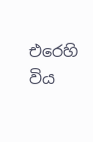එරෙහි විය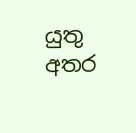යුතු අතර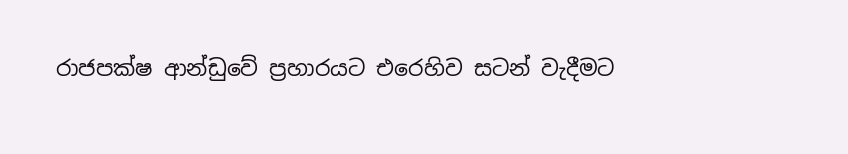රාජපක්ෂ ආන්ඩුවේ ප්‍රහාරයට එරෙහිව සටන් වැදීමට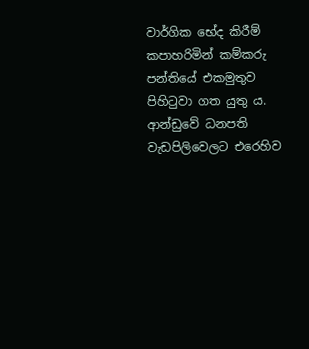වාර්ගික භේද කිරීම් කපාහරිමින් කම්කරු පන්තියේ එකමුතුව පිහිටුවා ගත යුතු ය. ආන්ඩුවේ ධනපති වැඩපිලිවෙලට එරෙහිව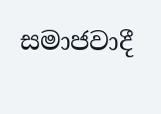සමාජවාදී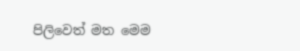පිලිවෙත් මත මෙම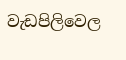වැඩපිලිවෙල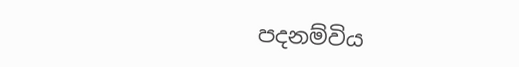පදනම්විය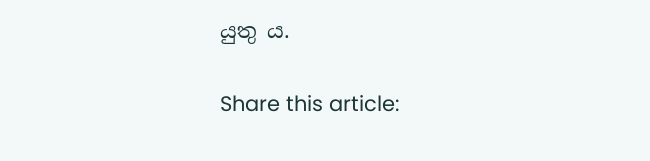යුතු ය.

Share this article: